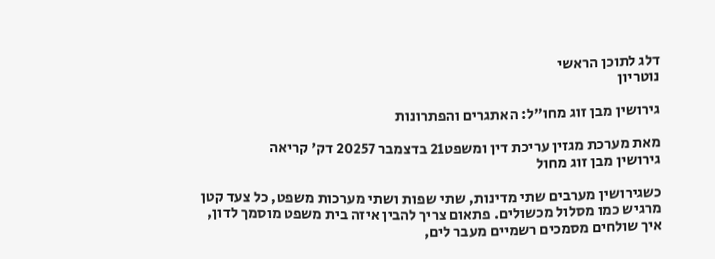דלג לתוכן הראשי
נוטריון

גירושין מבן זוג מחו"ל: האתגרים והפתרונות

מאת מערכת מגזין עריכת דין ומשפט21 בדצמבר 20257 דק' קריאה
גירושין מבן זוג מחול

כשגירושין מערבים שתי מדינות, שתי שפות ושתי מערכות משפט, כל צעד קטן מרגיש כמו מסלול מכשולים. פתאום צריך להבין איזה בית משפט מוסמך לדון, איך שולחים מסמכים רשמיים מעבר לים,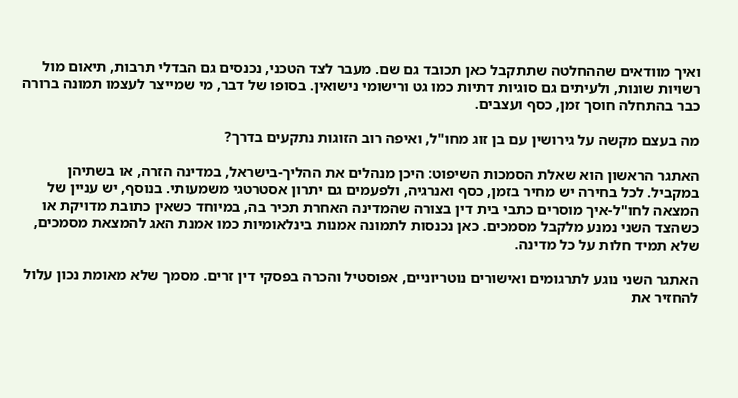ואיך מוודאים שההחלטה שתתקבל כאן תכובד גם שם. מעבר לצד הטכני, נכנסים גם הבדלי תרבות, תיאום מול רשויות שונות, ולעיתים גם סוגיות דתיות כמו גט ורישומי נישואין. בסופו של דבר, מי שמייצר לעצמו תמונה ברורה כבר בהתחלה חוסך זמן, כסף ועצבים.

מה בעצם מקשה על גירושין עם בן זוג מחו"ל, ואיפה רוב הזוגות נתקעים בדרך?

האתגר הראשון הוא שאלת הסמכות השיפוט: היכן מנהלים את ההליך-בישראל, במדינה הזרה, או בשתיהן במקביל. לכל בחירה יש מחיר בזמן, כסף ואנרגיה, ולפעמים גם יתרון אסטרטגי משמעותי. בנוסף, יש עניין של המצאה לחו"ל-איך מוסרים כתבי בית דין בצורה שהמדינה האחרת תכיר בה, במיוחד כשאין כתובת מדויקת או כשהצד השני נמנע מלקבל מסמכים. כאן נכנסות לתמונה אמנות בינלאומיות כמו אמנת האג להמצאת מסמכים, שלא תמיד חלות על כל מדינה.

האתגר השני נוגע לתרגומים ואישורים נוטריוניים, אפוסטיל והכרה בפסקי דין זרים. מסמך שלא מאומת נכון עלול להחזיר את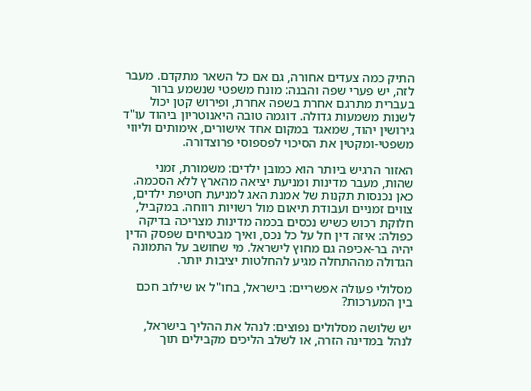התיק כמה צעדים אחורה, גם אם כל השאר מתקדם. מעבר לזה, יש פערי שפה והבנה: מונח משפטי שנשמע ברור בעברית מתרגם אחרת בשפה אחרת, ופירוש קטן יכול לשנות משמעות גדולה. דוגמה טובה היאנוטריון ביהוד עו"ד גירושין יהוד, שמאגד במקום אחד אישורים, אימותים וליווי משפטי-ומקטין את הסיכוי לפספוסי פרוצדורה.

האזור הרגיש ביותר הוא כמובן ילדים: משמורת, זמני שהות, מעבר מדינות ומניעת יציאה מהארץ ללא הסכמה. כאן נכנסות תקנות של אמנת האג למניעת חטיפת ילדים, צווים זמניים ועבודת תיאום מול רשויות רווחה. במקביל, חלוקת רכוש כשיש נכסים בכמה מדינות מצריכה בדיקה כפולה: איזה דין חל על כל נכס, ואיך מבטיחים שפסק הדין יהיה בר-אכיפה גם מחוץ לישראל. מי שחושב על התמונה הגדולה מההתחלה מגיע להחלטות יציבות יותר.

מסלולי פעולה אפשריים: בישראל, בחו"ל או שילוב חכם בין המערכות?

יש שלושה מסלולים נפוצים: לנהל את ההליך בישראל, לנהל במדינה הזרה, או לשלב הליכים מקבילים תוך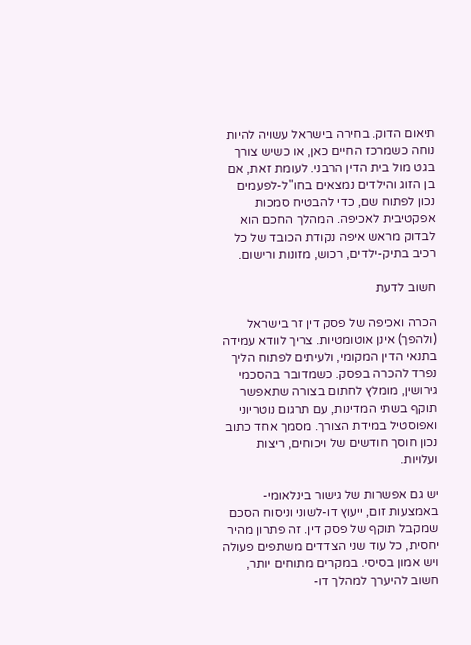תיאום הדוק. בחירה בישראל עשויה להיות נוחה כשמרכז החיים כאן, או כשיש צורך בגט מול בית הדין הרבני. לעומת זאת, אם בן הזוג והילדים נמצאים בחו"ל-לפעמים נכון לפתוח שם, כדי להבטיח סמכות אפקטיבית לאכיפה. המהלך החכם הוא לבדוק מראש איפה נקודת הכובד של כל רכיב בתיק-ילדים, רכוש, מזונות ורישום.

חשוב לדעת

הכרה ואכיפה של פסק דין זר בישראל (ולהפך) אינן אוטומטיות. צריך לוודא עמידה בתנאי הדין המקומי, ולעיתים לפתוח הליך נפרד להכרה בפסק. כשמדובר בהסכמי גירושין, מומלץ לחתום בצורה שתאפשר תוקף בשתי המדינות, עם תרגום נוטריוני ואפוסטיל במידת הצורך. מסמך אחד כתוב נכון חוסך חודשים של ויכוחים, ריצות ועלויות.

יש גם אפשרות של גישור בינלאומי-באמצעות זום, ייעוץ דו-לשוני וניסוח הסכם שמקבל תוקף של פסק דין. זה פתרון מהיר יחסית, כל עוד שני הצדדים משתפים פעולה ויש אמון בסיסי. במקרים מתוחים יותר, חשוב להיערך למהלך דו-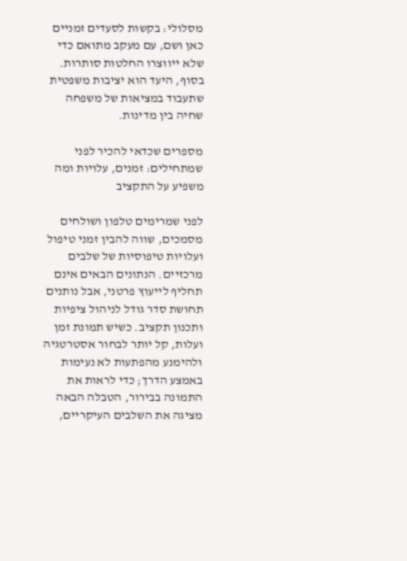מסלולי: בקשות לסעדים זמניים כאן ושם, עם מעקב מתואם כדי שלא ייווצרו החלטות סותרות. בסוף, היעד הוא יציבות משפטית שתעבוד במציאות של משפחה שחיה בין מדינות.

מספרים שכדאי להכיר לפני שמתחילים: זמנים, עלויות ומה משפיע על התקציב

לפני שמרימים טלפון ושולחים מסמכים, שווה להבין זמני טיפול ועלויות טיפוסיות של שלבים מרכזיים. הנתונים הבאים אינם תחליף לייעוץ פרטני, אבל נותנים תחושת סדר גודל לניהול ציפיות ותכנון תקציב. כשיש תמונת זמן ועלות, קל יותר לבחור אסטרטגיה ולהימנע מהפתעות לא נעימות באמצע הדרך; כדי לראות את התמונה בבירור, הטבלה הבאה מציגה את השלבים העיקריים,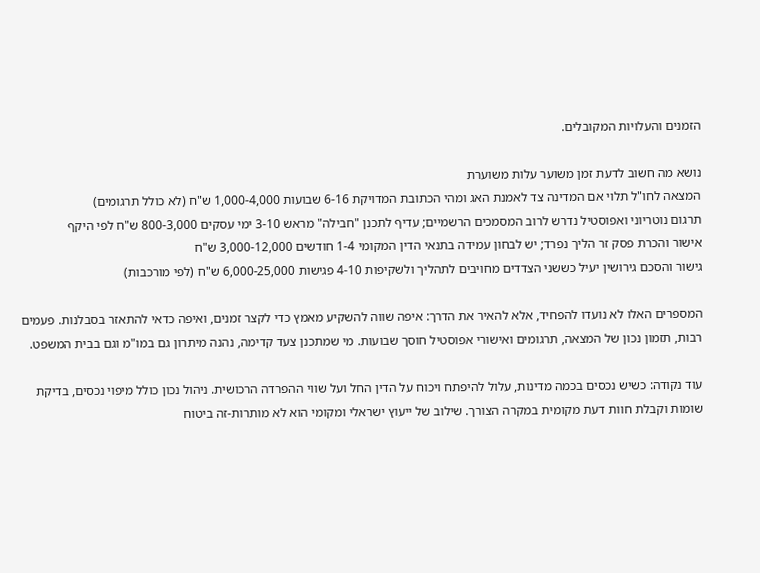הזמנים והעלויות המקובלים.

נושא מה חשוב לדעת זמן משוער עלות משוערת
המצאה לחו"ל תלוי אם המדינה צד לאמנת האג ומהי הכתובת המדויקת 6-16 שבועות 1,000-4,000 ש"ח (לא כולל תרגומים)
תרגום נוטריוני ואפוסטיל נדרש לרוב המסמכים הרשמיים; עדיף לתכנן "חבילה" מראש 3-10 ימי עסקים 800-3,000 ש"ח לפי היקף
אישור והכרת פסק זר הליך נפרד; יש לבחון עמידה בתנאי הדין המקומי 1-4 חודשים 3,000-12,000 ש"ח
גישור והסכם גירושין יעיל כששני הצדדים מחויבים לתהליך ולשקיפות 4-10 פגישות 6,000-25,000 ש"ח (לפי מורכבות)

המספרים האלו לא נועדו להפחיד, אלא להאיר את הדרך: איפה שווה להשקיע מאמץ כדי לקצר זמנים, ואיפה כדאי להתאזר בסבלנות. פעמים רבות, תזמון נכון של המצאה, תרגומים ואישורי אפוסטיל חוסך שבועות. מי שמתכנן צעד קדימה, נהנה מיתרון גם במו"מ וגם בבית המשפט.

עוד נקודה: כשיש נכסים בכמה מדינות, עלול להיפתח ויכוח על הדין החל ועל שווי ההפרדה הרכושית. ניהול נכון כולל מיפוי נכסים, בדיקת שומות וקבלת חוות דעת מקומית במקרה הצורך. שילוב של ייעוץ ישראלי ומקומי הוא לא מותרות-זה ביטוח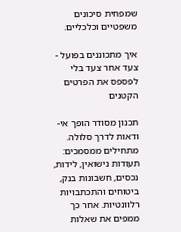שמפחית סיכונים משפטיים וכלכליים.

איך מתכוננים בפועל - צעד אחר צעד בלי לפספס את הפרטים הקטנים

תכנון מסודר הופך אי-ודאות לדרך סלולה. מתחילים ממסמכים: תעודות נישואין, לידות, נכסים, חשבונות בנק, ביטוחים והתכתבויות רלוונטיות. אחר כך ממפים את שאלות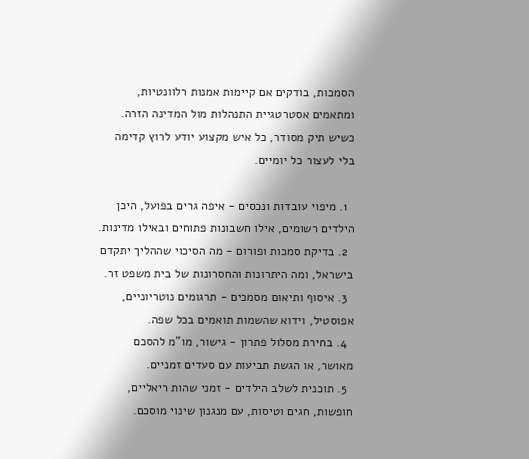הסמכות, בודקים אם קיימות אמנות רלוונטיות, ומתאמים אסטרטגיית התנהלות מול המדינה הזרה. כשיש תיק מסודר, כל איש מקצוע יודע לרוץ קדימה בלי לעצור כל יומיים.

  1. מיפוי עובדות ונכסים - איפה גרים בפועל, היכן הילדים רשומים, אילו חשבונות פתוחים ובאילו מדינות.
  2. בדיקת סמכות ופורום - מה הסיכוי שההליך יתקדם בישראל, ומה היתרונות והחסרונות של בית משפט זר.
  3. איסוף ותיאום מסמכים - תרגומים נוטריוניים, אפוסטיל, וידוא שהשמות תואמים בכל שפה.
  4. בחירת מסלול פתרון - גישור, מו"מ להסכם מאושר, או הגשת תביעות עם סעדים זמניים.
  5. תוכנית לשלב הילדים - זמני שהות ריאליים, חופשות, חגים וטיסות, עם מנגנון שינוי מוסכם.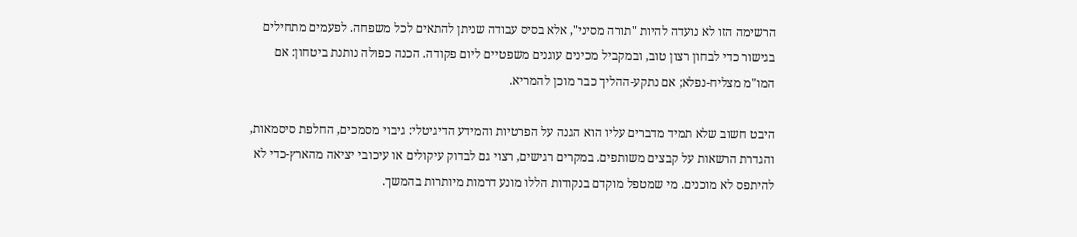הרשימה הזו לא נועדה להיות "תורה מסיני", אלא בסיס עבודה שניתן להתאים לכל משפחה. לפעמים מתחילים בגישור כדי לבחון רצון טוב, ובמקביל מכינים עוגנים משפטיים ליום פקודה. הכנה כפולה נותנת ביטחון: אם המו"מ מצליח-נפלא; אם נתקע-ההליך כבר מוכן להמריא.

היבט חשוב שלא תמיד מדברים עליו הוא הגנה על הפרטיות והמידע הדיגיטלי: גיבוי מסמכים, החלפת סיסמאות, והגדרת הרשאות על קבצים משותפים. במקרים רגישים, רצוי גם לבדוק עיקולים או עיכובי יציאה מהארץ-כדי לא להיתפס לא מוכנים. מי שמטפל מוקדם בנקודות הללו מונע דרמות מיותרות בהמשך.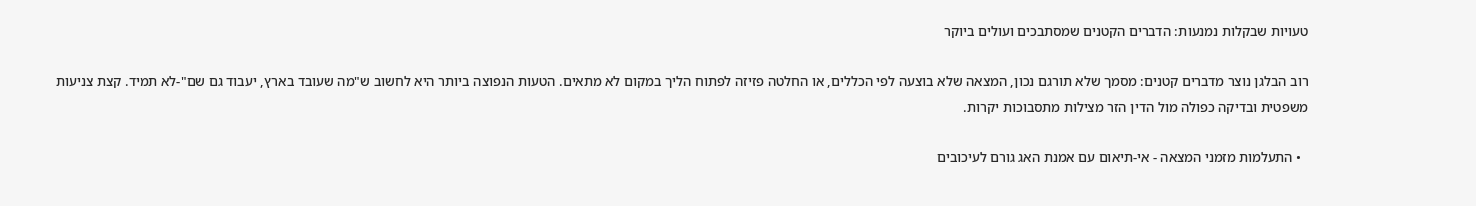טעויות שבקלות נמנעות: הדברים הקטנים שמסתבכים ועולים ביוקר

רוב הבלגן נוצר מדברים קטנים: מסמך שלא תורגם נכון, המצאה שלא בוצעה לפי הכללים, או החלטה פזיזה לפתוח הליך במקום לא מתאים. הטעות הנפוצה ביותר היא לחשוב ש"מה שעובד בארץ, יעבוד גם שם"-לא תמיד. קצת צניעות משפטית ובדיקה כפולה מול הדין הזר מצילות מתסבוכות יקרות.

  • התעלמות מזמני המצאה - אי-תיאום עם אמנת האג גורם לעיכובים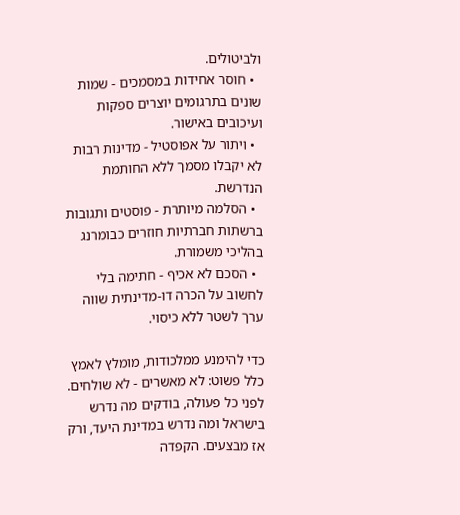ולביטולים.
  • חוסר אחידות במסמכים - שמות שונים בתרגומים יוצרים ספקות ועיכובים באישור.
  • ויתור על אפוסטיל - מדינות רבות לא יקבלו מסמך ללא החותמת הנדרשת.
  • הסלמה מיותרת - פוסטים ותגובות ברשתות חברתיות חוזרים כבומרנג בהליכי משמורת.
  • הסכם לא אכיף - חתימה בלי לחשוב על הכרה דו-מדינתית שווה ערך לשטר ללא כיסוי.

כדי להימנע ממלכודות, מומלץ לאמץ כלל פשוט: לא מאשרים - לא שולחים. לפני כל פעולה, בודקים מה נדרש בישראל ומה נדרש במדינת היעד, ורק אז מבצעים. הקפדה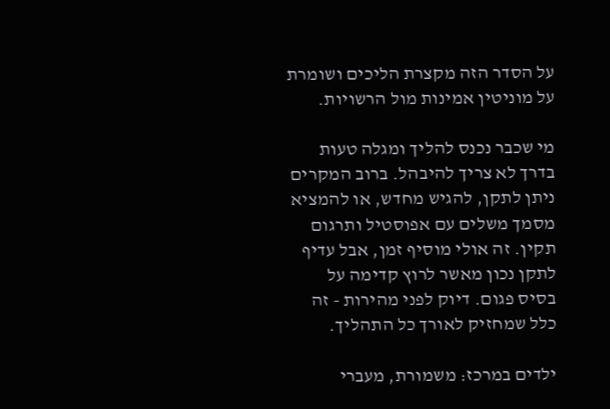על הסדר הזה מקצרת הליכים ושומרת על מוניטין אמינות מול הרשויות.

מי שכבר נכנס להליך ומגלה טעות בדרך לא צריך להיבהל. ברוב המקרים ניתן לתקן, להגיש מחדש, או להמציא מסמך משלים עם אפוסטיל ותרגום תקין. זה אולי מוסיף זמן, אבל עדיף לתקן נכון מאשר לרוץ קדימה על בסיס פגום. דיוק לפני מהירות - זה כלל שמחזיק לאורך כל התהליך.

ילדים במרכז: משמורת, מעברי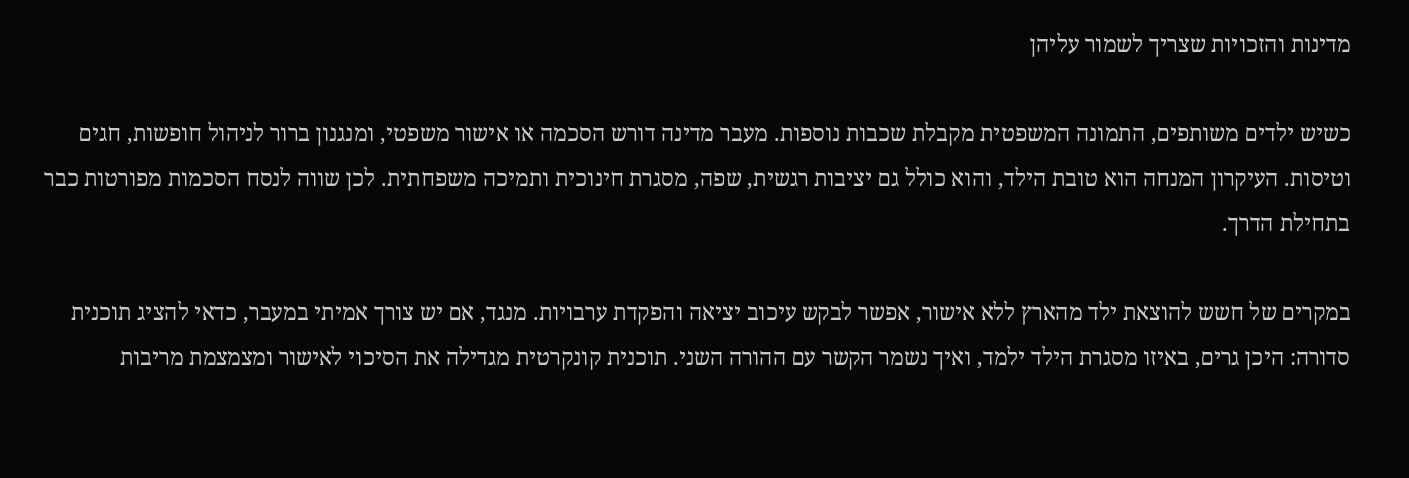מדינות והזכויות שצריך לשמור עליהן

כשיש ילדים משותפים, התמונה המשפטית מקבלת שכבות נוספות. מעבר מדינה דורש הסכמה או אישור משפטי, ומנגנון ברור לניהול חופשות, חגים וטיסות. העיקרון המנחה הוא טובת הילד, והוא כולל גם יציבות רגשית, שפה, מסגרת חינוכית ותמיכה משפחתית. לכן שווה לנסח הסכמות מפורטות כבר בתחילת הדרך.

במקרים של חשש להוצאת ילד מהארץ ללא אישור, אפשר לבקש עיכוב יציאה והפקדת ערבויות. מנגד, אם יש צורך אמיתי במעבר, כדאי להציג תוכנית סדורה: היכן גרים, באיזו מסגרת הילד ילמד, ואיך נשמר הקשר עם ההורה השני. תוכנית קונקרטית מגדילה את הסיכוי לאישור ומצמצמת מריבות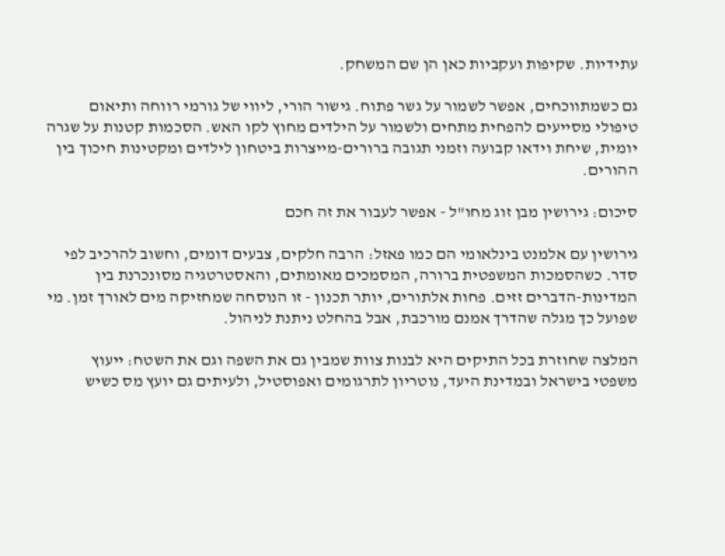עתידיות. שקיפות ועקביות כאן הן שם המשחק.

גם כשמתווכחים, אפשר לשמור על גשר פתוח. גישור הורי, ליווי של גורמי רווחה ותיאום טיפולי מסייעים להפחית מתחים ולשמור על הילדים מחוץ לקו האש. הסכמות קטנות על שגרה יומית, שיחת וידאו קבועה וזמני תגובה ברורים-מייצרות ביטחון לילדים ומקטינות חיכוך בין ההורים.

סיכום: גירושין מבן זוג מחו"ל - אפשר לעבור את זה חכם

גירושין עם אלמנט בינלאומי הם כמו פאזל: הרבה חלקים, צבעים דומים, וחשוב להרכיב לפי סדר. כשהסמכות המשפטית ברורה, המסמכים מאומתים, והאסטרטגיה מסונכרנת בין המדינות-הדברים זזים. פחות אלתורים, יותר תכנון - זו הנוסחה שמחזיקה מים לאורך זמן. מי שפועל כך מגלה שהדרך אמנם מורכבת, אבל בהחלט ניתנת לניהול.

המלצה שחוזרת בכל התיקים היא לבנות צוות שמבין גם את השפה וגם את השטח: ייעוץ משפטי בישראל ובמדינת היעד, נוטריון לתרגומים ואפוסטיל, ולעיתים גם יועץ מס כשיש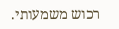רכוש משמעותי.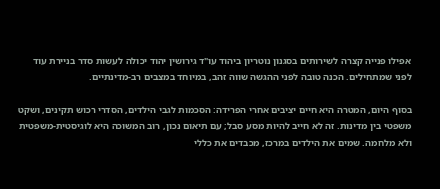אפילו פנייה קצרה לשירותים בסגנון נוטריון ביהוד עו"ד גירושין יהוד יכולה לעשות סדר בניירת עוד לפני שמתחילים. הכנה טובה לפני ההגשה שווה זהב, במיוחד במצבים רב-מדינתיים.

בסוף היום, המטרה היא חיים יציבים אחרי הפרידה: הסכמות לגבי הילדים, הסדרי רכוש תקינים, ושקט משפטי בין מדינות. זה לא חייב להיות מסע סבל; עם תיאום נכון, רוב המשוכה היא לוגיסטית-משפטית ולא מלחמה. שמים את הילדים במרכז, מכבדים את כללי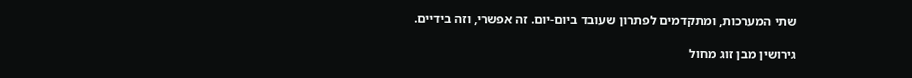שתי המערכות, ומתקדמים לפתרון שעובד ביום-יום. זה אפשרי, וזה בידיים.

גירושין מבן זוג מחול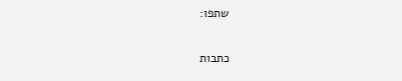שתפו:

כתבות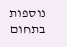נוספות בתחום